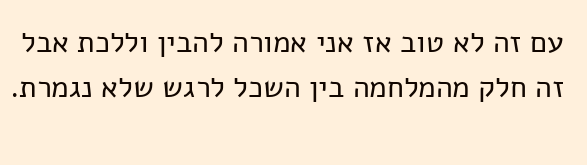עם זה לא טוב אז אני אמורה להבין וללכת אבל זה חלק מהמלחמה בין השכל לרגש שלא נגמרת.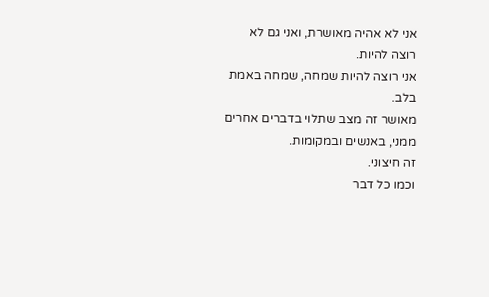אני לא אהיה מאושרת, ואני גם לא רוצה להיות.
אני רוצה להיות שמחה, שמחה באמת בלב.
מאושר זה מצב שתלוי בדברים אחרים ממני, באנשים ובמקומות.
זה חיצוני.
וכמו כל דבר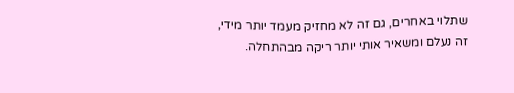שתלוי באחרים, גם זה לא מחזיק מעמד יותר מידי, זה נעלם ומשאיר אותי יותר ריקה מבהתחלה.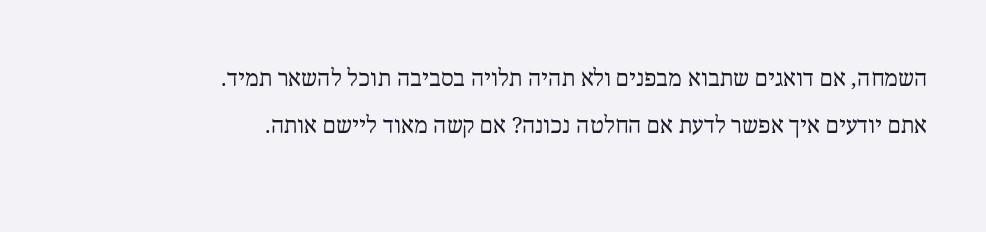השמחה, אם דואגים שתבוא מבפנים ולא תהיה תלויה בסביבה תוכל להשאר תמיד.
אתם יודעים איך אפשר לדעת אם החלטה נכונה? אם קשה מאוד ליישם אותה.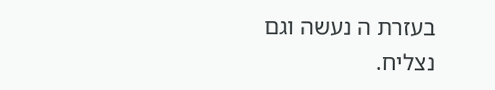בעזרת ה נעשה וגם נצליח.